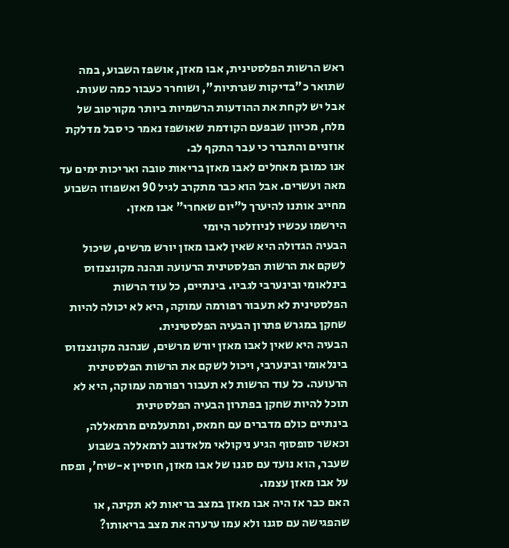ראש הרשות הפלסטינית, אבו מאזן, אושפז השבוע, במה שתואר כ"בדיקות שגרתיות", ושוחרר כעבור כמה שעות. אבל יש לקחת את ההודעות הרשמיות ביותר מקורטוב של מלח, מכיוון שבפעם הקודמת שאושפז נאמר כי סבל מדלקת אוזניים והתברר כי עבר התקף לב.
אנו כמובן מאחלים לאבו מאזן בריאות טובה ואריכות ימים עד מאה ועשרים. אבל הוא כבר מתקרב לגיל 90 ואשפוזו השבוע מחייב אותנו להיערך ל"יום שאחרי" אבו מאזן.
הירשמו עכשיו לניוזלטר היומי
הבעיה הגדולה היא שאין לאבו מאזן יורש מרשים, שיכול לשקם את הרשות הפלסטינית הרעועה ונהנה מקונצנזוס בינלאומי ובינערבי לגביו. בינתיים, כל עוד הרשות הפלסטינית לא תעבור רפורמה עמוקה, היא לא יכולה להיות שחקן במגרש פתרון הבעיה הפלסטינית.
הבעיה היא שאין לאבו מאזן יורש מרשים, שנהנה מקונצנזוס בינלאומי ובינערבי, ויכול לשקם את הרשות הפלסטינית הרעועה. כל עוד הרשות לא תעבור רפורמה עמוקה, היא לא תוכל להיות שחקן בפתרון הבעיה הפלסטינית
בינתיים כולם מדברים עם חמאס, ומתעלמים מרמאללה, וכאשר סופסוף הגיע ניקולאי מלאדנוב לרמאללה בשבוע שעבר, הוא נועד עם סגנו של אבו מאזן, חוסיין א-שיח', ופסח על אבו מאזן עצמו.
האם כבר אז היה אבו מאזן במצב בריאות לא תקינה, או שהפגישה עם סגנו ולא עמו ערערה את מצב בריאותו?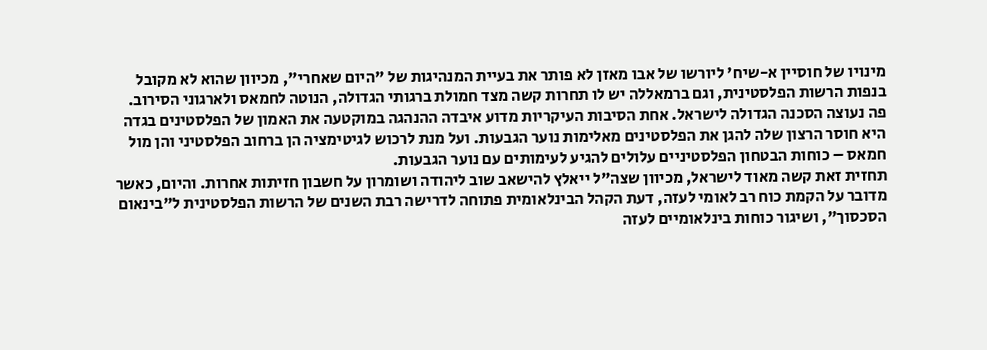מינויו של חוסיין א-שיח' ליורשו של אבו מאזן לא פותר את בעיית המנהיגות של "היום שאחרי", מכיוון שהוא לא מקובל בנפות הרשות הפלסטינית, וגם ברמאללה יש לו תחרות קשה מצד חמולת ברגותי הגדולה, הנוטה לחמאס ולארגוני הסירוב.
פה נעוצה הסכנה הגדולה לישראל. אחת הסיבות העיקריות מדוע איבדה ההנהגה במוקטעה את האמון של הפלסטינים בגדה היא חוסר הרצון שלה להגן את הפלסטינים מאלימות נוער הגבעות. ועל מנת לרכוש לגיטימציה הן ברחוב הפלסטיני והן מול חמאס – כוחות הבטחון הפלסטיניים עלולים להגיע לעימותים עם נוער הגבעות.
תחזית זאת קשה מאוד לישראל, מכיוון שצה"ל ייאלץ להישאב שוב ליהודה ושומרון על חשבון חזיתות אחרות. והיום, כאשר מדובר על הקמת כוח רב לאומי לעזה, דעת הקהל הבינלאומית פתוחה לדרישה רבת השנים של הרשות הפלסטינית ל"בינאום הסכסוך", ושיגור כוחות בינלאומיים לעזה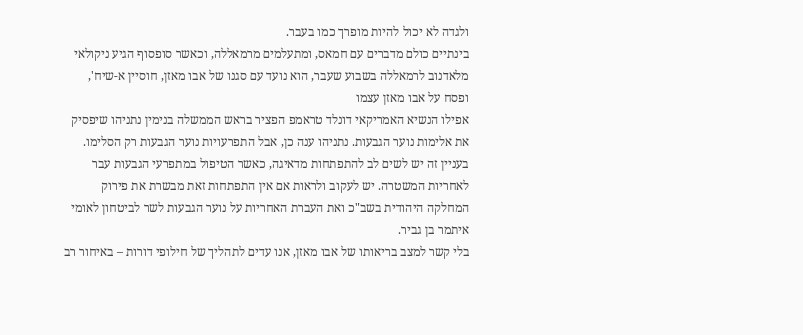ולגדה לא יכול להיות מופרך כמו בעבר.
בינתיים כולם מדברים עם חמאס, ומתעלמים מרמאללה, וכאשר סופסוף הגיע ניקולאי מלאדנוב לרמאללה בשבוע שעבר, הוא נועד עם סגנו של אבו מאזן, חוסיין א-שיח', ופסח על אבו מאזן עצמו
אפילו הנשיא האמריקאי דונלד טראמפ הפציר בראש הממשלה בנימין נתניהו שיפסיק את אלימות נוער הגבעות. נתניהו ענה כן, אבל התפרעויות נוער הגבעות רק הסלימו.
בעניין זה יש לשים לב להתפתחות מדאיגה, כאשר הטיפול במתפרעי הגבעות עבר לאחריות המשטרה. יש לעקוב ולראות אם אין התפתחות זאת מבשרת את פירוק המחלקה היהודית בשב"כ ואת העברת האחריות על נוער הגבעות לשר לביטחון לאומי איתמר בן גביר.
בלי קשר למצב בריאותו של אבו מאזן, אנו עדים לתהליך של חילופי דורות – באיחור רב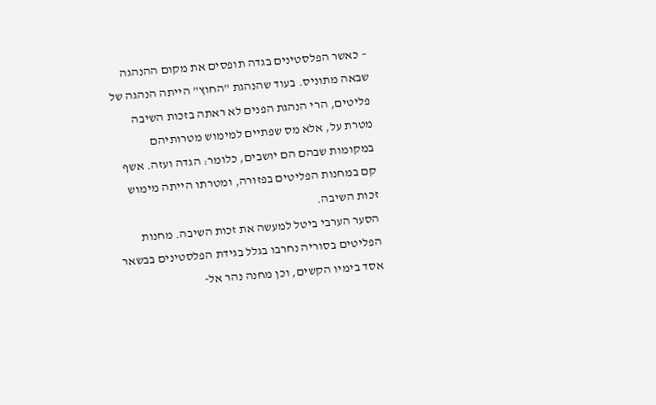– כאשר הפלסטינים בגדה תופסים את מקום ההנהגה שבאה מתוניס. בעוד שהנהגת "החוץ" הייתה הנהגה של פליטים, הרי הנהגת הפנים לא ראתה בזכות השיבה מטרת על, אלא מס שפתיים למימוש מטרותיהם במקומות שבהם הם יושבים, כלומר: הגדה ועזה. אשף קם במחנות הפליטים בפזורה, ומטרתו הייתה מימוש זכות השיבה.
הסער הערבי ביטל למעשה את זכות השיבה. מחנות הפליטים בסוריה נחרבו בגלל בגידת הפלסטינים בבשאר אסד בימיו הקשים, וכן מחנה נהר אל-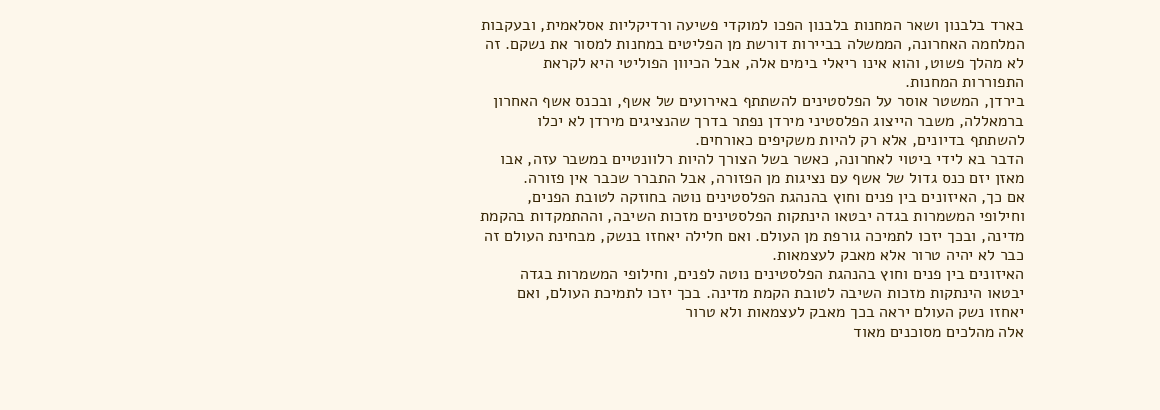בארד בלבנון ושאר המחנות בלבנון הפכו למוקדי פשיעה ורדיקליות אסלאמית, ובעקבות המלחמה האחרונה, הממשלה בביירות דורשת מן הפליטים במחנות למסור את נשקם. זה לא מהלך פשוט, והוא אינו ריאלי בימים אלה, אבל הכיוון הפוליטי היא לקראת התפוררות המחנות.
בירדן, המשטר אוסר על הפלסטינים להשתתף באירועים של אשף, ובכנס אשף האחרון ברמאללה, משבר הייצוג הפלסטיני מירדן נפתר בדרך שהנציגים מירדן לא יכלו להשתתף בדיונים, אלא רק להיות משקיפים כאורחים.
הדבר בא לידי ביטוי לאחרונה, כאשר בשל הצורך להיות רלוונטיים במשבר עזה, אבו מאזן יזם כנס גדול של אשף עם נציגות מן הפזורה, אבל התברר שכבר אין פזורה.
אם כך, האיזונים בין פנים וחוץ בהנהגת הפלסטינים נוטה בחוזקה לטובת הפנים, וחילופי המשמרות בגדה יבטאו הינתקות הפלסטינים מזכות השיבה, וההתמקדות בהקמת מדינה, ובכך יזכו לתמיכה גורפת מן העולם. ואם חלילה יאחזו בנשק, מבחינת העולם זה כבר לא יהיה טרור אלא מאבק לעצמאות.
האיזונים בין פנים וחוץ בהנהגת הפלסטינים נוטה לפנים, וחילופי המשמרות בגדה יבטאו הינתקות מזכות השיבה לטובת הקמת מדינה. בכך יזכו לתמיכת העולם, ואם יאחזו נשק העולם יראה בכך מאבק לעצמאות ולא טרור
אלה מהלכים מסוכנים מאוד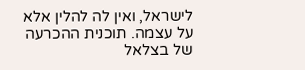לישראל, ואין לה להלין אלא על עצמה. תוכנית ההכרעה של בצלאל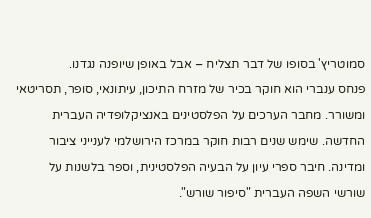סמוטריץ' בסופו של דבר תצליח – אבל באופן שיופנה נגדנו.
פנחס ענברי הוא חוקר בכיר של מזרח התיכון, עיתונאי, סופר, תסריטאי ומשורר. מחבר הערכים על הפלסטינים באנציקלופדיה העברית החדשה. שימש שנים רבות חוקר במרכז הירושלמי לענייני ציבור ומדינה. חיבר ספרי עיון על הבעיה הפלסטינית, וספר בלשנות על שורשי השפה העברית "סיפור שורש".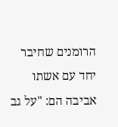הרומנים שחיבר יחד עם אשתו אביבה הם: "על גב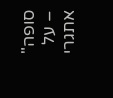סופה" – על אתגרי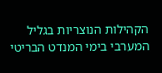הקהילות הנוצריות בגליל המערבי בימי המנדט הבריטי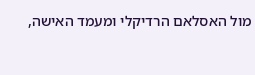מול האסלאם הרדיקלי ומעמד האישה,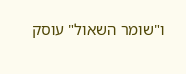ו"שומר השאול" עוסק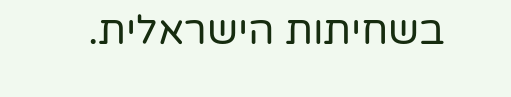בשחיתות הישראלית.